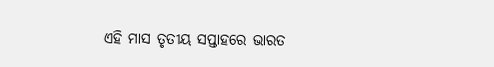ଏହି ମାସ ତୃତୀୟ ସପ୍ତାହରେ ଭାରତ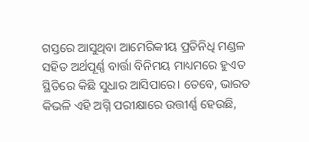ଗସ୍ତରେ ଆସୁଥିବା ଆମେରିକୀୟ ପ୍ରତିନିଧି ମଣ୍ଡଳ ସହିତ ଅର୍ଥପୂର୍ଣ୍ଣ ବାର୍ତ୍ତା ବିନିମୟ ମାଧ୍ୟମରେ ହୁଏତ ସ୍ଥିତିରେ କିଛି ସୁଧାର ଆସିପାରେ। ତେବେ, ଭାରତ କିଭଳି ଏହି ଅଗ୍ନି ପରୀକ୍ଷାରେ ଉତ୍ତୀର୍ଣ୍ଣ ହେଉଛି,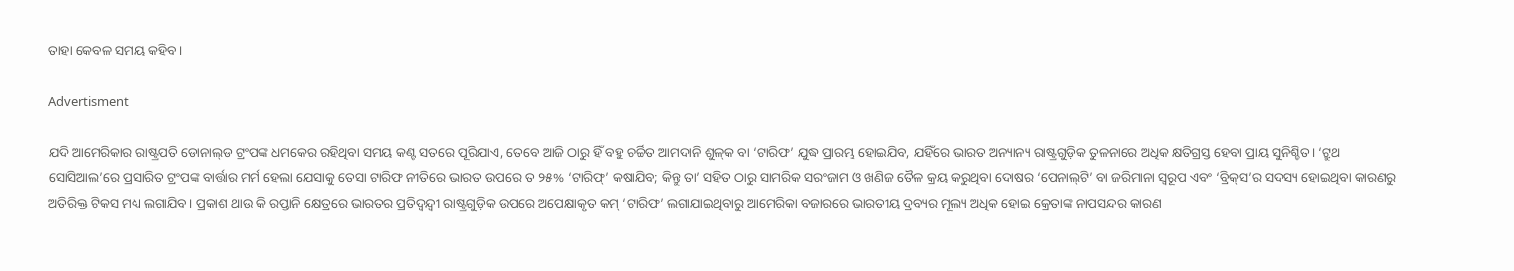ତାହା କେବଳ ସମୟ କହିବ।

Advertisment

ଯଦି ଆମେରିକାର ରାଷ୍ଟ୍ରପତି ଡୋନାଲ୍‌ଡ ଟ୍ରଂପଙ୍କ ଧମକ‌େର ରହିଥିବା ସମୟ କଣ୍ଟ ସତରେ ପୂରିଯାଏ, ତେବେ ଆଜି ଠାରୁ ହିଁ ବହୁ ଚର୍ଚ୍ଚିତ ଆମଦାନି ଶୁଳ୍‌କ ବା ‘ଟା‌ରିଫ’ ଯୁଦ୍ଧ ପ୍ରାରମ୍ଭ ହୋଇଯିବ, ଯହିଁରେ ଭାରତ ଅନ୍ୟାନ୍ୟ ରାଷ୍ଟ୍ରଗୁଡ଼ିକ ତୁଳନାରେ ଅଧିକ କ୍ଷତିଗ୍ରସ୍ତ ହେବା ପ୍ରାୟ ସୁନିଶ୍ଚିତ। ‘ଟ୍ରୁଥ ସୋସିଆଲ’ରେ ପ୍ରସାରିତ ଟ୍ରଂପଙ୍କ ବାର୍ତ୍ତାର ମର୍ମ ହେଲା ଯେସାକୁ ତେସା ଟାରିଫ ନୀତିରେ ଭାରତ ଉପରେ ତ ୨୫% ‘ଟାରିଫ୍‌’ କଷାଯିବ; କିନ୍ତୁ ତା’ ସହିତ ଠାରୁ ସାମରିକ ସରଂଜାମ ଓ ଖଣିଜ ତୈଳ କ୍ରୟ କରୁଥିବା ଦୋଷର ‘ପେନାଲ୍‌ଟି’ ବା ଜରିମାନା ସ୍ବରୂପ ଏବଂ ‘ବ୍ରିକ୍‌ସ’ର ସଦସ୍ୟ ହୋଇଥିବା କାରଣରୁ ଅତିରିକ୍ତ ଟିକସ ମଧ୍ୟ ଲଗାଯିବ। ପ୍ରକାଶ ଥାଉ କି ରପ୍ତାନି କ୍ଷେତ୍ରରେ ଭାରତର ପ୍ରତିଦ୍ବନ୍ଦ୍ବୀ ରାଷ୍ଟ୍ରଗୁଡ଼ିକ ଉପରେ ଅପେକ୍ଷାକୃତ କମ୍‌ ‘ଟାରିଫ’ ଲଗାଯାଇଥିବାରୁ ଆମେରିକା ବଜାରରେ ଭାରତୀୟ ଦ୍ରବ୍ୟର ମୂଲ୍ୟ ଅଧିକ ହୋଇ କ୍ରେତାଙ୍କ ନାପସନ୍ଦର କାରଣ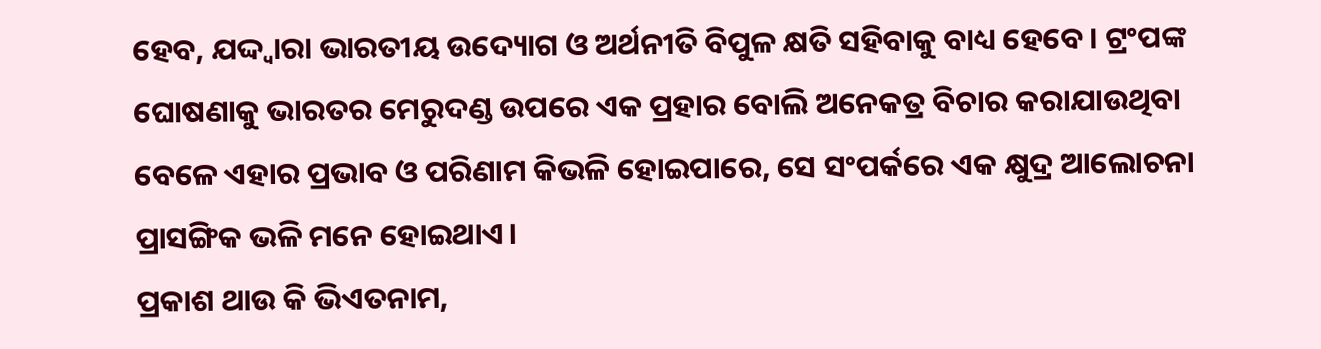ହେବ, ଯଦ୍ଦ୍ବାରା ଭାରତୀୟ ଉଦ୍ୟୋଗ ଓ ଅର୍ଥନୀତି ବିପୁଳ କ୍ଷତି ସହିବାକୁ ବାଧ୍ୟ ହେବେ। ଟ୍ରଂପଙ୍କ ଘୋଷଣାକୁ ଭାରତର ମେରୁଦଣ୍ଡ ଉପରେ ଏକ ପ୍ରହାର ବୋଲି ଅନେକତ୍ର ବିଚାର କରାଯାଉଥିବା ବେଳେ ଏହାର ପ୍ରଭାବ ଓ ପରିଣାମ କିଭଳି ହୋଇପାରେ, ସେ ସଂପର୍କରେ ଏକ କ୍ଷୁଦ୍ର ଆଲୋଚନା ପ୍ରାସଙ୍ଗିକ ଭଳି ମନେ ହୋଇଥାଏ।
ପ୍ରକାଶ ଥାଉ କି ଭିଏତନାମ,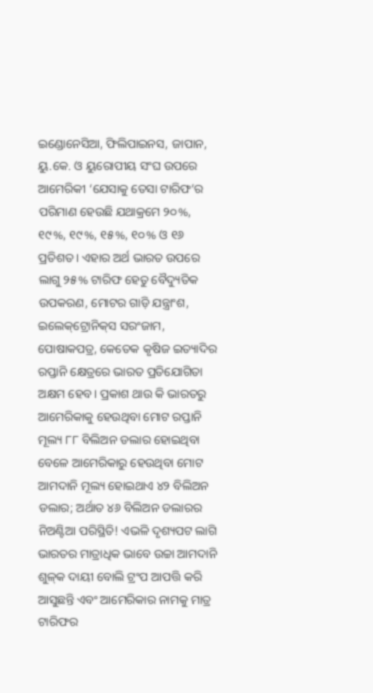ଇ‌ଣ୍ଡୋନେସିଆ, ଫିଲିପାଇନସ, ଜାପାନ, ୟୁ.କେ. ଓ ୟୁରୋପୀୟ ସଂଘ ଉପରେ ଆମେରିକୀ ‘ଯେସାକୁ ତେସା ଟାରିଫ’ର ପରିମାଣ ହେଉଛି ଯଥାକ୍ରମେ ୨୦%, ୧୯%, ୧୯%, ୧୫%, ୧୦% ଓ ୧୬ ପ୍ରତିଶତ। ଏହାର ଅର୍ଥ ଭାରତ ଉପ‌‌ରେ ଲାଗୁ ୨୫% ଟାରିଫ ହେତୁ ବୈଦ୍ୟୁତିକ ଉପକରଣ, ମୋଟର ଗାଡ଼ି ଯନ୍ତ୍ରାଂଶ, ଇଲେକ୍‌ଟ୍ରୋନିକ୍‌ସ ସରଂଜାମ, ପୋଷାକପତ୍ର, କେତେକ କୃଷିଜ ଇତ୍ୟାଦିର ରପ୍ତାନି କ୍ଷେତ୍ରରେ ଭାରତ ପ୍ରତିଯୋଗିତା ଅକ୍ଷମ ହେବ। ପ୍ରକାଶ ଥାଉ କି ଭାରତରୁ ଆମେରିକାକୁ ହେଉଥିବା ମୋଟ ରପ୍ତାନି ମୂଲ୍ୟ ୮୮ ବିଲିଅନ ଡଲାର ହୋଇଥିବା ବେଳେ ଆମେରିକାରୁ ହେଉଥିବା ମୋଟ ଆମଦାନି ମୂଲ୍ୟ ହୋଇଥାଏ ୪୨ ବିଲିଅନ ଡଲାର; ଅର୍ଥାତ ୪୬ ବିଲିଅନ ଡଲାରର ନିଅଣ୍ଟିଆ ପରିସ୍ଥିତି! ଏଭଳି ଦୃଶ୍ୟପଟ ଲାଗି ଭାରତର ମାତ୍ରାଧିକ ଭାବେ ଉଚ୍ଚା ଆମଦାନି ଶୁଳ୍‌କ ଦାୟୀ ବୋଲି ଟ୍ରଂପ ଆପତ୍ତି କରି ଆସୁଛନ୍ତି ଏବଂ ଆମେରିକାର ନାମକୁ ମାତ୍ର ଟାରିଫର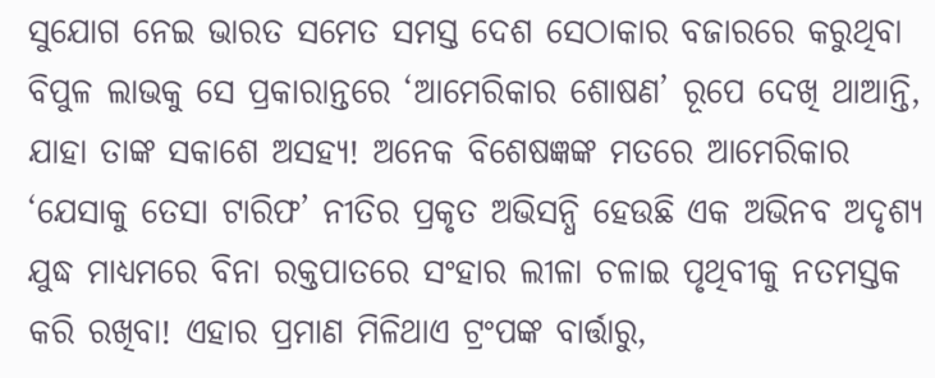ସୁଯୋଗ ନେଇ ଭାରତ ସମେତ ସମସ୍ତ ଦେଶ ସେଠାକାର ବଜାରରେ କରୁଥିବା ବିପୁଳ ଲାଭକୁ ସେ ପ୍ରକାରାନ୍ତରେ ‘ଆମେରିକାର ଶୋଷଣ’ ରୂପେ ଦେଖି ଥାଆନ୍ତି, ଯାହା ତାଙ୍କ ସକାଶେ ଅସହ୍ୟ! ଅନେକ ବିଶେଷଜ୍ଞଙ୍କ ମତରେ ଆମେରିକାର ‘ଯେସାକୁ ତେସା ଟାରିଫ’ ନୀତିର ପ୍ରକୃତ ଅଭିସନ୍ଧି ହେଉଛି ଏକ ଅଭିନବ ଅଦୃଶ୍ୟ ଯୁଦ୍ଧ ମାଧ୍ୟମରେ ବିନା ରକ୍ତପାତରେ ସଂହାର ଲୀଳା ଚଳାଇ ପୃଥିବୀକୁ ନତମସ୍ତକ କରି ରଖିବା! ଏହାର ପ୍ରମାଣ ମିଳିଥାଏ ଟ୍ରଂପଙ୍କ ବାର୍ତ୍ତାରୁ,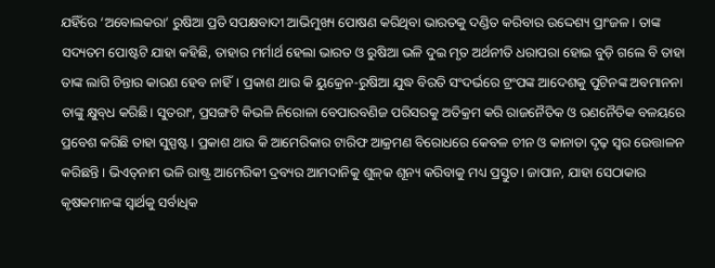ଯହିଁରେ ‘ଅବୋଲକରା’ ରୁଷିଆ ପ୍ରତି ସପକ୍ଷବାଦୀ ଆଭିମୁଖ୍ୟ ପୋଷଣ କରିଥିବା ଭାରତକୁ ଦଣ୍ଡିତ କରିବାର ଉଦ୍ଦେଶ୍ୟ ପ୍ରାଂଜଳ। ତାଙ୍କ ସଦ୍ୟତମ ପୋଷ୍ଟଟି ଯାହା କହିଛି, ତାହାର ମର୍ମାର୍ଥ ହେଲା ଭାରତ ଓ ରୁଷିଆ ଭଳି ଦୁଇ ମୃତ ଅର୍ଥନୀତି ଧରାପରା ହୋଇ ବୁଡ଼ି ଗଲେ ବି ତାହା ତାଙ୍କ ଲାଗି ଚିନ୍ତାର କାରଣ ହେବ ନାହିଁ। ପ୍ରକାଶ ଥାଉ କି ୟୁକ୍ରେନ-ରୁଷିଆ ଯୁଦ୍ଧ ବିରତି ସଂଦର୍ଭରେ ଟ୍ରଂପଙ୍କ ଆଦେଶକୁ ପୁଟିନଙ୍କ ଅବମାନନା ତାଙ୍କୁ କ୍ଷୁବ୍‌ଧ କରିଛି। ସୁତରାଂ, ପ୍ରସଙ୍ଗଟି କିଭଳି ନିରୋଳା ବେପାରବଣିଜ ପରିସରକୁ ଅତିକ୍ରମ କରି ରାଜନୈତିକ ଓ ରଣନୈତିକ ବଳୟରେ ପ୍ରବେଶ କରିଛି ତାହା ସୁସ୍ପଷ୍ଟ। ପ୍ରକାଶ ଥାଉ କି ଆମେରିକାର ଟାରିଫ ଆକ୍ରମଣ ବିରୋଧରେ କେବଳ ଚୀନ ଓ କାନାଡା ଦୃଢ଼ ସ୍ବର ଉ‌େତ୍ତାଳନ କରିଛନ୍ତି। ଭିଏତ୍‌ନାମ ଭଳି ରାଷ୍ଟ୍ର ଆମେରିକୀ ଦ୍ରବ୍ୟର ଆମଦାନିକୁ ଶୁଳ୍‌କ ଶୂନ୍ୟ କରିବାକୁ ମଧ୍ୟ ପ୍ରସ୍ତୁତ। ଜାପାନ, ଯାହା ସେଠାକାର କୃଷକମାନଙ୍କ ସ୍ବା‌ର୍ଥକୁ ସର୍ବାଧିକ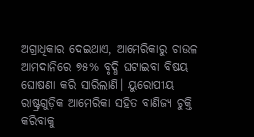ଅଗ୍ରାଧିକାର ଦେଇଥାଏ, ଆମେରିକାରୁ ଚାଉଳ ଆ‌ମଦାନିରେ ୭୫% ବୃଦ୍ଧି ଘଟାଇବା ବିଷୟ ଘୋଷଣା କରି ସାରିଲାଣି। ୟୁରୋପୀୟ ରାଷ୍ଟ୍ରଗୁଡ଼ିକ ଆମେରିକା ସହିତ ବାଣିଜ୍ୟ ଚୁକ୍ତି କରିବାକୁ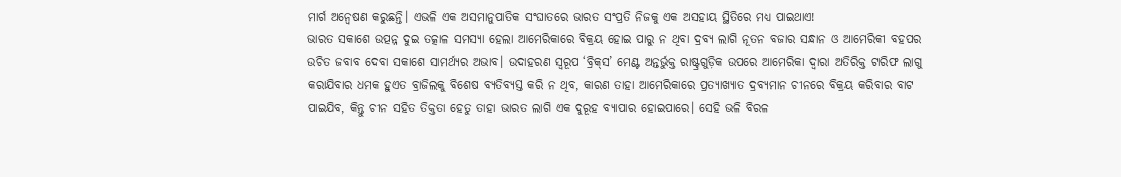ମାର୍ଗ ଅନ୍ବେଷଣ କରୁଛନ୍ତି। ଏଭଳି ଏକ ଅସମାନୁପାତିକ ସଂଘାତରେ ଭାରତ ସଂପ୍ରତି ନିଜକୁ ଏକ ଅସହାୟ ସ୍ଥିତିରେ ମଧ୍ୟ ପାଇଥାଏ!
ଭାରତ ସକାଶେ ଉତ୍ପନ୍ନ ଦୁଇ ତତ୍କାଳ ସମସ୍ୟା ହେଲା ଆମେରିକାରେ ବିକ୍ରୟ ହୋଇ ପାରୁ ନ ଥିବା ଦ୍ରବ୍ୟ ଲାଗି ନୂତନ ବଜାର ସନ୍ଧାନ ଓ ଆମେରିକୀ ବହପର ଉଚିତ ଜବାବ ଦେବା ସକାଶେ ସାମର୍ଥ୍ୟର ଅଭାବ। ଉଦାହରଣ ସ୍ବରୂପ ‘ବ୍ରିକ୍‌ସ’ ମେଣ୍ଟ ଅନ୍ତର୍ଭୁକ୍ତ ରାଷ୍ଟ୍ରଗୁଡ଼ିକ ଉପରେ ଆମେରିକା ଦ୍ବାରା ଅତିରିକ୍ତ ଟାରିଫ ଲାଗୁ କରାଯିବାର ଧମକ ହୁଏତ ବ୍ରାଜିଲକୁ ବିଶେଷ ବ୍ୟତିବ୍ୟସ୍ତ କରି ନ ଥିବ, କାରଣ ତାହା ଆମେରିକାରେ ପ୍ରତ୍ୟାଖ୍ୟାତ ଦ୍ରବ୍ୟମାନ ଚୀନରେ ବିକ୍ରୟ କରିବାର ବାଟ ପାଇଯିବ, କିନ୍ତୁ ଚୀନ ସହିତ ତିକ୍ତତା ହେତୁ ତାହା ଭାରତ ଲାଗି ଏକ ଦୁରୂହ ବ୍ୟାପାର ହୋଇପାରେ। ସେହି ଭଳି ବିରଳ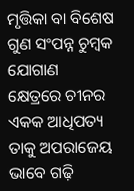ମୃତ୍ତିକା ବା ବିଶେଷ ଗୁଣ ସଂପନ୍ନ ଚୁମ୍ବକ ଯୋଗାଣ କ୍ଷେତ୍ରରେ ଚୀନର ଏକକ ଆଧିପତ୍ୟ ତାକୁ ଅପରାଜେୟ ଭାବେ ଗଢ଼ି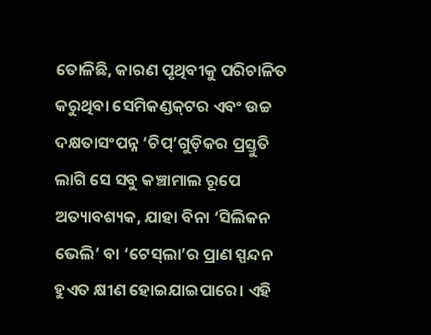ତୋଳିଛି, କାରଣ ପୃଥିବୀକୁ ପରିଚାଳିତ କରୁଥିବା ସେମିକଣ୍ଡକ୍‌ଟର ଏବଂ ଉଚ୍ଚ ଦକ୍ଷତାସଂପନ୍ନ ‘ଚିପ୍‌’ଗୁଡ଼ିକର ପ୍ରସ୍ତୁତି ଲାଗି ସେ ସବୁ କଞ୍ଚାମାଲ ରୂପେ ଅତ୍ୟାବଶ୍ୟକ, ଯାହା ବିନା ‘ସିଲିକନ ଭେଲି’ ବା ‘ଟେସ୍‌ଲା’ର ପ୍ରାଣ ସ୍ପନ୍ଦନ ହୁଏତ କ୍ଷୀଣ ହୋଇଯାଇପାରେ। ଏହି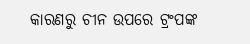କାରଣରୁ ଚୀନ ଉପରେ ଟ୍ରଂପଙ୍କ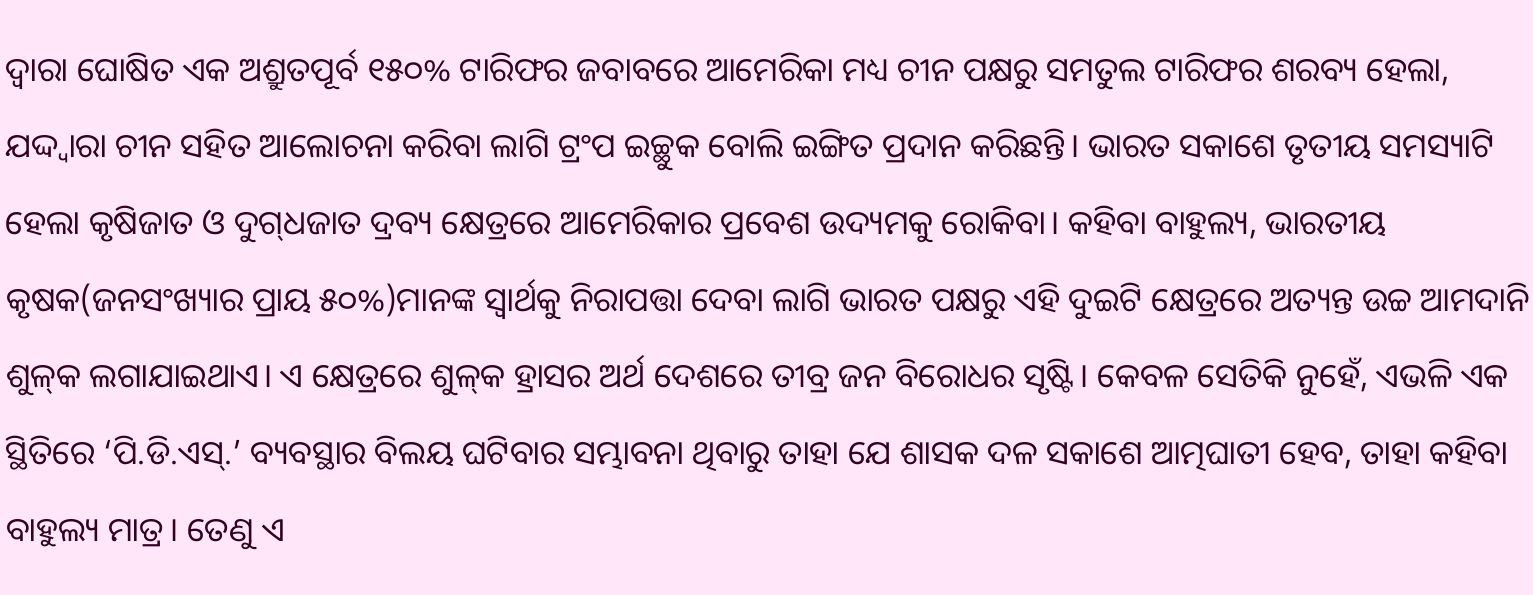ଦ୍ବାରା ଘୋଷିତ ଏକ ଅଶ୍ରୁତପୂର୍ବ ୧୫୦% ଟାରିଫର ଜବାବରେ ଆମେରିକା ମଧ୍ୟ ଚୀନ ପକ୍ଷରୁ ସମତୁଲ ଟାରିଫର ଶରବ୍ୟ ହେଲା, ଯଦ୍ଦ୍ବାରା ଚୀନ ସହିତ ଆଲୋଚନା କରିବା ଲାଗି ଟ୍ରଂପ ଇଚ୍ଛୁକ ବୋଲି ଇଙ୍ଗିତ ପ୍ରଦାନ କରିଛନ୍ତି। ଭାରତ ସକାଶେ ତୃତୀୟ ସମସ୍ୟାଟି ହେଲା କୃଷିଜାତ ଓ ଦୁଗ୍‌ଧଜାତ ଦ୍ରବ୍ୟ କ୍ଷେତ୍ରରେ ଆମେରିକାର ପ୍ରବେଶ ଉଦ୍ୟମକୁ ରୋକିବା। କହିବା ବାହୁଲ୍ୟ, ଭାରତୀୟ କୃଷକ(ଜନସଂଖ୍ୟାର ପ୍ରାୟ ୫୦%)ମାନଙ୍କ ସ୍ବାର୍ଥକୁ ନିରାପତ୍ତା ଦେବା ଲାଗି ଭାରତ ପକ୍ଷରୁ ଏହି ଦୁଇଟି କ୍ଷେତ୍ରରେ ଅତ୍ୟନ୍ତ ଉଚ୍ଚ ଆମଦାନି ଶୁଳ୍‌କ ଲଗାଯାଇଥାଏ। ଏ କ୍ଷେତ୍ରରେ ଶୁଳ୍‌କ ହ୍ରାସର ଅର୍ଥ ଦେଶରେ ତୀବ୍ର ଜନ ବିରୋଧର ସୃଷ୍ଟି। କେବଳ ସେତିକି ନୁହେଁ, ଏଭଳି ଏକ ସ୍ଥିତିରେ ‘ପି.ଡି.ଏସ୍‌.’ ବ୍ୟବସ୍ଥାର ବିଲୟ ଘଟିବାର ସମ୍ଭାବନା ଥିବାରୁ ତାହା ଯେ ଶାସକ ଦଳ ସକାଶେ ଆତ୍ମଘାତୀ ହେବ, ତାହା କହିବା ବାହୁଲ୍ୟ ମାତ୍ର। ତେଣୁ ଏ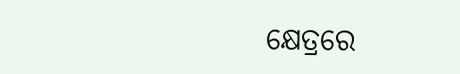କ୍ଷେତ୍ରରେ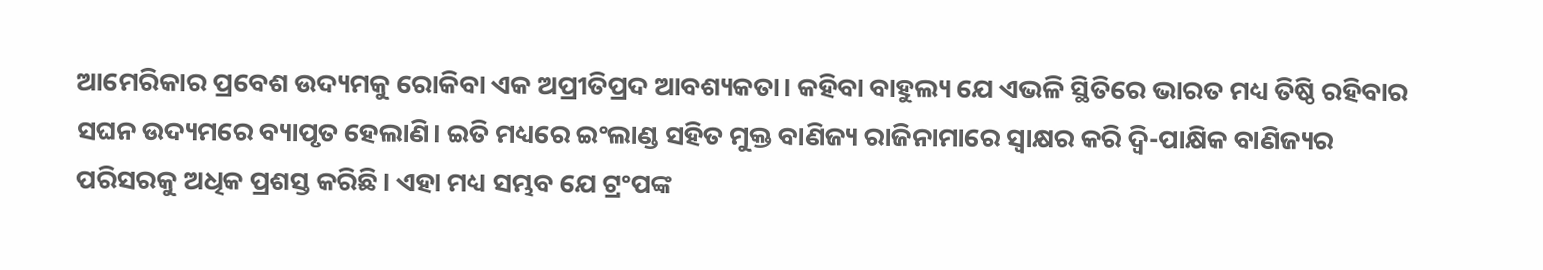ଆମେରିକାର ପ୍ରବେଶ ଉଦ୍ୟମକୁ ରୋକିବା ଏକ ଅପ୍ରୀତିପ୍ରଦ ଆବଶ୍ୟକତା। କହିବା ବାହୁଲ୍ୟ ଯେ ଏଭଳି ସ୍ଥିତିରେ ଭାରତ ମଧ୍ୟ ତିଷ୍ଠି ରହିବାର ସଘନ ଉଦ୍ୟମ‌ରେ ବ୍ୟାପୃତ ହେଲାଣି। ଇତି ମଧ୍ୟରେ ଇଂଲାଣ୍ଡ ସହିତ ମୁକ୍ତ ବାଣିଜ୍ୟ ରାଜିନାମାରେ ସ୍ବାକ୍ଷର କରି ଦ୍ବି-ପାକ୍ଷିକ ବାଣିଜ୍ୟର ପରିସରକୁ ଅଧିକ ପ୍ରଶସ୍ତ କରିଛି। ଏହା ମଧ୍ୟ ସମ୍ଭବ ଯେ ଟ୍ରଂପଙ୍କ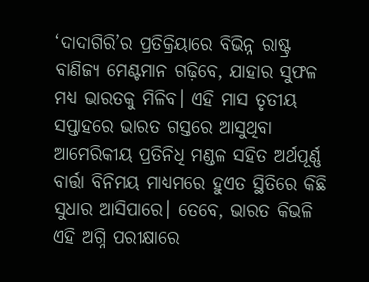‘ଦାଦାଗିରି’ର ପ୍ରତିକ୍ରିୟାରେ ବିଭିନ୍ନ ରାଷ୍ଟ୍ର ବାଣିଜ୍ୟ ମେଣ୍ଟମାନ ଗଢ଼ିବେ, ଯାହାର ସୁଫଳ ମଧ୍ୟ ଭାରତକୁ ମିଳିବ। ଏହି ମାସ ତୃତୀୟ ସପ୍ତାହରେ ଭାରତ ଗସ୍ତରେ ଆସୁଥିବା ଆମେରିକୀୟ ପ୍ରତିନିଧି ମଣ୍ଡଳ ସହିତ ଅର୍ଥପୂର୍ଣ୍ଣ ବାର୍ତ୍ତା ବିନିମୟ ମାଧ୍ୟମରେ ହୁଏତ ସ୍ଥିତିରେ କିଛି ସୁଧାର ଆସିପାରେ। ତେବେ, ଭାରତ କିଭଳି ଏହି ଅଗ୍ନି ପରୀକ୍ଷାରେ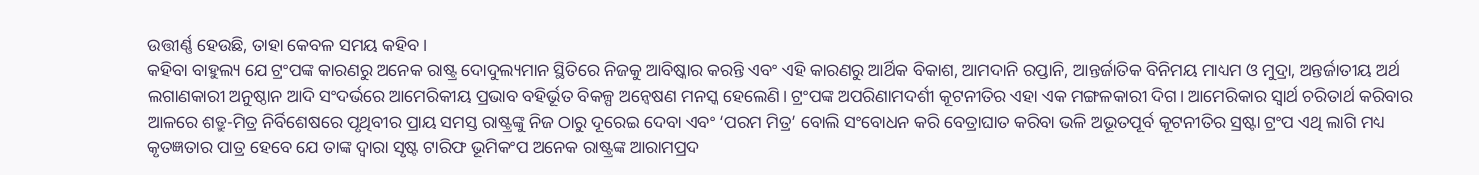ଉତ୍ତୀର୍ଣ୍ଣ ହେଉଛି, ତାହା କେବଳ ସମୟ କହିବ।
କହିବା ବାହୁଲ୍ୟ ଯେ ଟ୍ରଂପଙ୍କ କାରଣରୁ ଅନେକ ରାଷ୍ଟ୍ର ଦୋଦୁଲ୍ୟମାନ ସ୍ଥିତିରେ ନିଜକୁ ଆବିଷ୍କାର କରନ୍ତି ଏବଂ ଏହି କାରଣରୁ ଆର୍ଥିକ ବିକାଶ, ଆମଦାନି ରପ୍ତାନି, ଆନ୍ତର୍ଜାତିକ ବିନିମୟ ମାଧ୍ୟମ ଓ ମୁଦ୍ରା, ଅନ୍ତର୍ଜାତୀୟ ଅର୍ଥ ଲଗାଣକାରୀ ଅନୁଷ୍ଠାନ ଆଦି ସଂଦର୍ଭରେ ଆମେରିକୀୟ ପ୍ରଭାବ ବହିର୍ଭୂତ ବିକଳ୍ପ ଅନ୍ବେଷଣ ମନସ୍କ ହେଲେଣି। ଟ୍ରଂପଙ୍କ ଅପରିଣାମଦର୍ଶୀ କୂଟନୀତିର ଏହା ଏକ ମଙ୍ଗଳକାରୀ ଦିଗ। ଆମେରିକାର ସ୍ବାର୍ଥ ଚରିତାର୍ଥ କରିବାର ଆଳରେ ଶତ୍ରୁ-ମିତ୍ର ନିର୍ବିଶେଷରେ ପୃଥିବୀର ପ୍ରାୟ ସମସ୍ତ ରାଷ୍ଟ୍ରଙ୍କୁ ନିଜ ଠାରୁ ଦୂରେଇ ଦେବା ଏବଂ ‘ପରମ ମିତ୍ର’ ବୋଲି ସଂବୋଧନ କରି ବେତ୍ରାଘାତ କରିବା ଭଳି ଅଭୂତପୂର୍ବ କୂଟନୀତିର ସ୍ରଷ୍ଟା ଟ୍ରଂପ ଏଥି ଲାଗି ମଧ୍ୟ କୃତଜ୍ଞତାର ପାତ୍ର ହେବେ ଯେ ତାଙ୍କ ଦ୍ବାରା ସୃଷ୍ଟ ଟାରିଫ ଭୂମିକଂପ ଅନେକ ରାଷ୍ଟ୍ରଙ୍କ ଆରାମପ୍ରଦ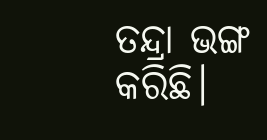ତନ୍ଦ୍ରା ଭଙ୍ଗ କରିଛି।